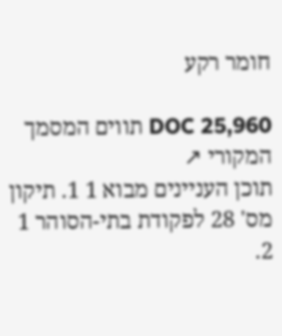חומר רקע

DOC 25,960 תווים המסמך המקורי ↗
תוכן העניינים מבוא 1 1. תיקון מס' 28 לפקודת בתי-הסוהר 1 2.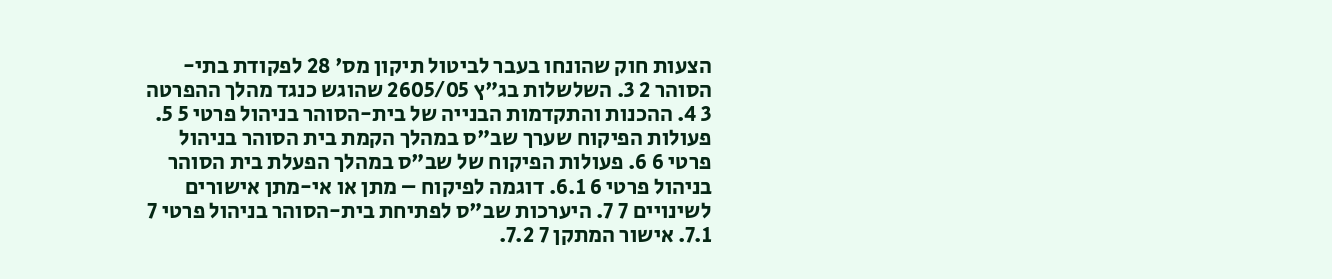הצעות חוק שהונחו בעבר לביטול תיקון מס' 28 לפקודת בתי-הסוהר 2 3. השלשלות בג"ץ 2605/05 שהוגש כנגד מהלך ההפרטה 3 4. ההכנות והתקדמות הבנייה של בית-הסוהר בניהול פרטי 5 5. פעולות הפיקוח שערך שב"ס במהלך הקמת בית הסוהר בניהול פרטי 6 6. פעולות הפיקוח של שב"ס במהלך הפעלת בית הסוהר בניהול פרטי 6 6.1. דוגמה לפיקוח – מתן או אי-מתן אישורים לשינויים 7 7. היערכות שב"ס לפתיחת בית-הסוהר בניהול פרטי 7 7.1. אישור המתקן 7 7.2.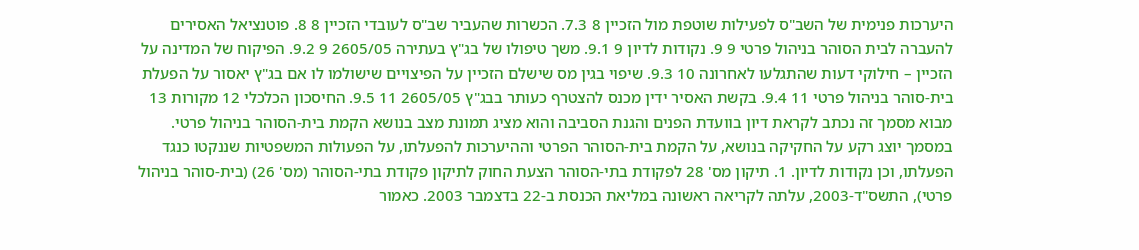היערכות פנימית של השב"ס לפעילות שוטפת מול הזכיין 8 7.3. הכשרות שהעביר שב"ס לעובדי הזכיין 8 8. פוטנציאל האסירים להעברה לבית הסוהר בניהול פרטי 9 9. נקודות לדיון 9 9.1. משך טיפולו של בג"ץ בעתירה 2605/05 9 9.2. הפיקוח של המדינה על הזכיין – חילוקי דעות שהתגלעו לאחרונה 10 9.3. שיפוי בגין מס שישלם הזכיין על הפיצויים שישולמו לו אם בג"ץ יאסור על הפעלת בית-סוהר בניהול פרטי 11 9.4. בקשת האסיר ידין מכנס להצטרף כעותר בבג"ץ 2605/05 11 9.5. החיסכון הכלכלי 12 מקורות 13 מבוא מסמך זה נכתב לקראת דיון בוועדת הפנים והגנת הסביבה והוא מציג תמונת מצב בנושא הקמת בית-הסוהר בניהול פרטי. במסמך יוצג רקע על החקיקה בנושא, על הקמת בית-הסוהר הפרטי וההיערכות להפעלתו, על הפעולות המשפטיות שננקטו כנגד הפעלתו, וכן נקודות לדיון. 1. תיקון מס' 28 לפקודת בתי-הסוהר הצעת החוק לתיקון פקודת בתי-הסוהר (מס' 26) (בית-סוהר בניהול פרטי), התשס"ד-2003, עלתה לקריאה ראשונה במליאת הכנסת ב-22 בדצמבר 2003. כאמור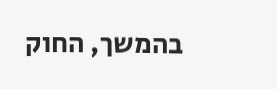בהמשך, החוק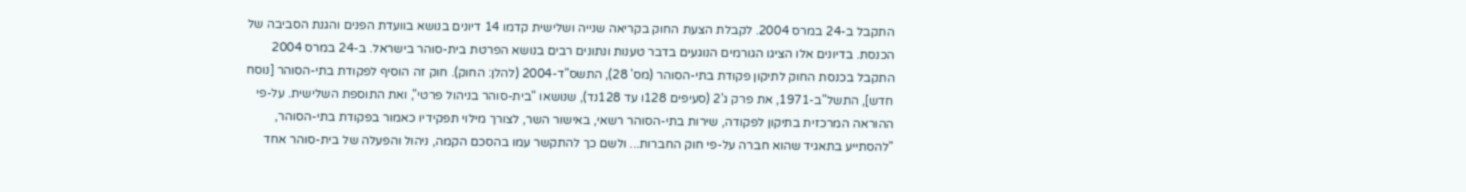התקבל ב-24 במרס 2004. לקבלת הצעת החוק בקריאה שנייה ושלישית קדמו 14 דיונים בנושא בוועדת הפנים והגנת הסביבה של הכנסת. בדיונים אלו הציגו הגורמים הנוגעים בדבר טענות ונתונים רבים בנושא הפרטת בית-סוהר בישראל. ב-24 במרס 2004 התקבל בכנסת החוק לתיקון פקודת בתי-הסוהר (מס' 28), התשס"ד-2004 (להלן: החוק). חוק זה הוסיף לפקודת בתי-הסוהר [נוסח חדש], התשל"ב-1971, את פרק ג'2 (סעיפים 128ו עד 128נד), שנושאו "בית-סוהר בניהול פרטי", ואת התוספת השלישית. על-פי ההוראה המרכזית בתיקון לפקודה, שירות בתי-הסוהר רשאי, באישור השר, לצורך מילוי תפקידיו כאמור בפקודת בתי-הסוהר, "להסתייע בתאגיד שהוא חברה על-פי חוק החברות... ולשם כך להתקשר עמו בהסכם הקמה, ניהול והפעלה של בית-סוהר אחד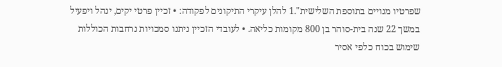שפרטיו מנויים בתוספת השלישית".1 להלן עיקרי התיקונים לפקודה: • זכיין פרטי יקים, ינהל ויפעיל במשך 22 שנה בית-סוהר בן 800 מקומות כליאה. • לעובדי הזכיין ניתנו סמכויות נרחבות הכוללות שימוש בכוח כלפי אסיר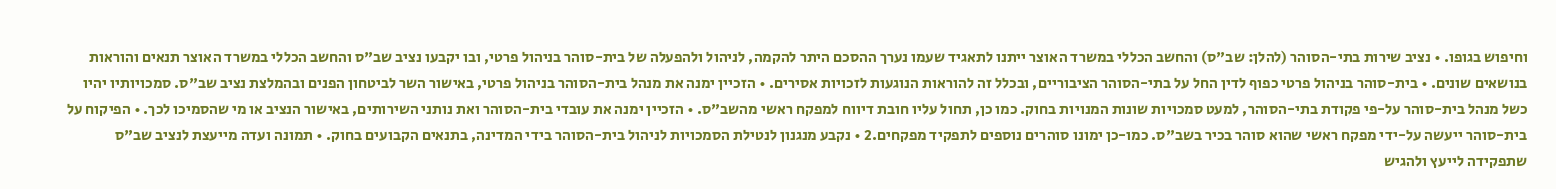וחיפוש בגופו. • נציב שירות בתי-הסוהר (להלן: שב"ס) והחשב הכללי במשרד האוצר ייתנו לתאגיד שעמו נערך ההסכם היתר להקמה, לניהול ולהפעלה של בית-סוהר בניהול פרטי, ובו יקבעו נציב שב"ס והחשב הכללי במשרד האוצר תנאים והוראות בנושאים שונים. • בית-סוהר בניהול פרטי כפוף לדין החל על בתי-הסוהר הציבוריים, ובכלל זה להוראות הנוגעות לזכויות אסירים. • הזכיין ימנה את מנהל בית-הסוהר בניהול פרטי, באישור השר לביטחון הפנים ובהמלצת נציב שב"ס. סמכויותיו יהיו כשל מנהל בית-סוהר על-פי פקודת בתי-הסוהר, למעט סמכויות שונות המנויות בחוק. כמו כן, תחול עליו חובת דיווח למפקח ראשי מהשב"ס. • הזכיין ימנה את עובדי בית-הסוהר ואת נותני השירותים, באישור הנציב או מי שהסמיכו לכך. • הפיקוח על בית-סוהר ייעשה על-ידי מפקח ראשי שהוא סוהר בכיר בשב"ס. כמו-כן ימונו סוהרים נוספים לתפקיד מפקחים.2 • נקבע מנגנון לנטילת הסמכויות לניהול בית-הסוהר בידי המדינה, בתנאים הקבועים בחוק. • תמונה ועדה מייעצת לנציב שב"ס שתפקידה לייעץ ולהגיש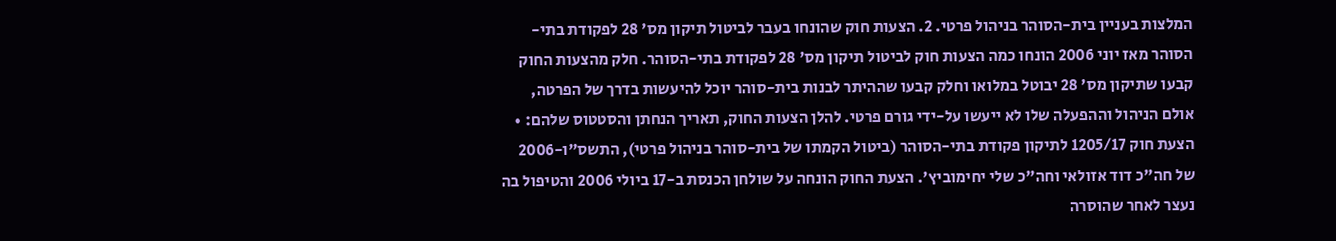המלצות בעניין בית-הסוהר בניהול פרטי. 2. הצעות חוק שהונחו בעבר לביטול תיקון מס' 28 לפקודת בתי-הסוהר מאז יוני 2006 הונחו כמה הצעות חוק לביטול תיקון מס' 28 לפקודת בתי-הסוהר. חלק מהצעות החוק קבעו שתיקון מס' 28 יבוטל במלואו וחלק קבעו שההיתר לבנות בית-סוהר יוכל להיעשות בדרך של הפרטה, אולם הניהול וההפעלה שלו לא ייעשו על-ידי גורם פרטי. להלן הצעות החוק, תאריך הנחתן והסטטוס שלהם: • הצעת חוק 1205/17 לתיקון פקודת בתי-הסוהר (ביטול הקמתו של בית-סוהר בניהול פרטי), התשס"ו-2006 של חה"כ דוד אזולאי וחה"כ שלי יחימוביץ'. הצעת החוק הונחה על שולחן הכנסת ב-17 ביולי 2006 והטיפול בה נעצר לאחר שהוסרה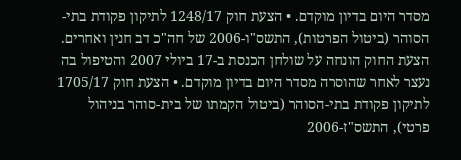מסדר היום בדיון מוקדם. • הצעת חוק 1248/17 לתיקון פקודת בתי-הסוהר (ביטול הפרטות), התשס"ו-2006 של חה"כ דב חנין ואחרים. הצעת החוק הונחה על שולחן הכנסת ב-17 ביולי 2007 והטיפול בה נעצר לאחר שהוסרה מסדר היום בדיון מוקדם. • הצעת חוק 1705/17 לתיקון פקודת בתי-הסוהר (ביטול הקמתו של בית-סוהר בניהול פרטי), התשס"ז-2006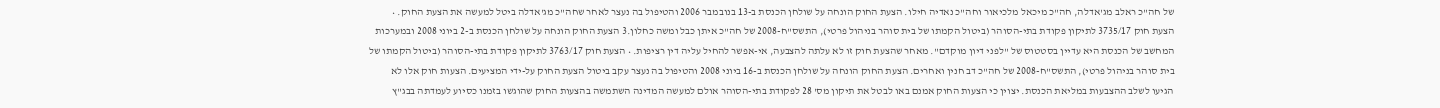של חה"כ ראלב מג'אדלה, חה"כ מיכאל מלכיאור וחה"כ נאדיה חילו. הצעת החוק הונחה על שולחן הכנסת ב-13 בנובמבר 2006 והטיפול בה נעצר לאחר שחה"כ מג'אדלה ביטל למעשה את הצעת החוק. • הצעת חוק 3735/17 לתיקון פקודת בתי-הסוהר (ביטול הקמתו של בית סוהר בניהול פרטי), התשס"ח-2008 של חה"כ איתן כבל ומשה כחלון.3 הצעת החוק הונחה על שולחן הכנסת ב-2 ביוני 2008 ובמערכות המחשב של הכנסת היא עדיין בסטטוס של "לפני דיון מוקדם". מאחר שהצעת חוק זו לא עלתה להצבעה, אי-אפשר להחיל עליה דין רציפות. • הצעת חוק 3763/17 לתיקון פקודת בתי-הסוהר (ביטול הקמתו של בית סוהר בניהול פרטי), התשס"ח-2008 של חה"כ דב חנין ואחרים. הצעת החוק הונחה על שולחן הכנסת ב-16 ביוני 2008 והטיפול בה נעצר עקב ביטול הצעת החוק על-ידי המציעים. הצעות חוק אלו לא הגיעו לשלב ההצבעות במליאת הכנסת. יצוין כי הצעות החוק אמנם באו לבטל את תיקון מס' 28 לפקודת בתי-הסוהר אולם למעשה המדינה השתמשה בהצעות החוק שהוגשו בזמנו כסיוע לעמדתה בבג"ץ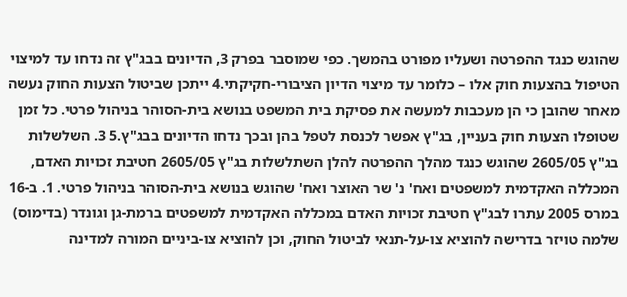שהוגש כנגד ההפרטה ושעליו מפורט בהמשך. כפי שמוסבר בפרק 3, הדיונים בבג"ץ זה נדחו עד למיצוי הטיפול בהצעות חוק אלו – כלומר עד מיצוי הדיון הציבורי-חקיקתי.4 ייתכן שביטול הצעות החוק נעשה מאחר שהובן כי הן מעכבות למעשה את פסיקת בית המשפט בנושא בית-הסוהר בניהול פרטי. כל זמן שטופלו הצעות חוק בעניין, בג"ץ אפשר לכנסת לטפל בהן ובכך נדחו הדיונים בבג"ץ.5 3. השלשלות בג"ץ 2605/05 שהוגש כנגד מהלך ההפרטה להלן השתלשלות בג"ץ 2605/05 חטיבת זכויות האדם, המכללה האקדמית למשפטים ואח' נ' שר האוצר ואח' שהוגש בנושא בית-הסוהר בניהול פרטי. 1. ב-16 במרס 2005 עתרו לבג"ץ חטיבת זכויות האדם במכללה האקדמית למשפטים ברמת-גן וגונדר (בדימוס) שלמה טויזר בדרישה להוציא צו-על-תנאי לביטול החוק, וכן להוציא צו-ביניים המורה למדינה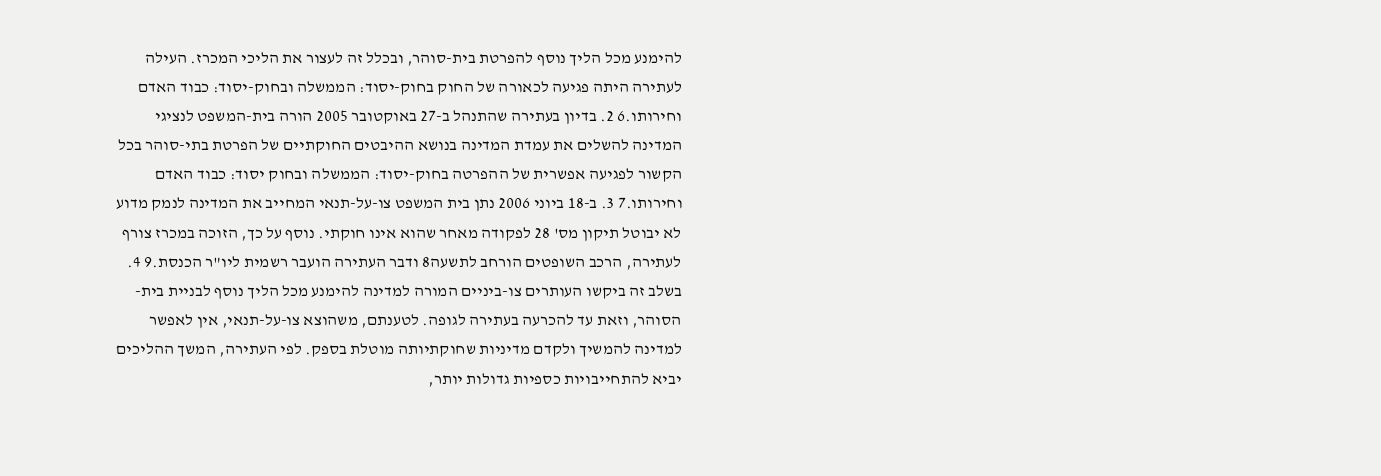להימנע מכל הליך נוסף להפרטת בית-סוהר, ובכלל זה לעצור את הליכי המכרז. העילה לעתירה היתה פגיעה לכאורה של החוק בחוק-יסוד: הממשלה ובחוק-יסוד: כבוד האדם וחירותו.6 2. בדיון בעתירה שהתנהל ב-27 באוקטובר 2005 הורה בית-המשפט לנציגי המדינה להשלים את עמדת המדינה בנושא ההיבטים החוקתיים של הפרטת בתי-סוהר בכל הקשור לפגיעה אפשרית של ההפרטה בחוק-יסוד: הממשלה ובחוק יסוד: כבוד האדם וחירותו.7 3. ב-18 ביוני 2006 נתן בית המשפט צו-על-תנאי המחייב את המדינה לנמק מדוע לא יבוטל תיקון מס' 28 לפקודה מאחר שהוא אינו חוקתי. נוסף על כך, הזוכה במכרז צורף לעתירה, הרכב השופטים הורחב לתשעה8 ודבר העתירה הועבר רשמית ליו"ר הכנסת.9 4. בשלב זה ביקשו העותרים צו-ביניים המורה למדינה להימנע מכל הליך נוסף לבניית בית-הסוהר, וזאת עד להכרעה בעתירה לגופה. לטענתם, משהוצא צו-על-תנאי, אין לאפשר למדינה להמשיך ולקדם מדיניות שחוקתיותה מוטלת בספק. לפי העתירה, המשך ההליכים יביא להתחייבויות כספיות גדולות יותר,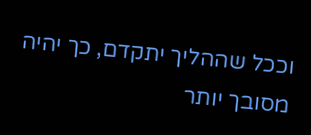וככל שההליך יתקדם, כך יהיה מסובך יותר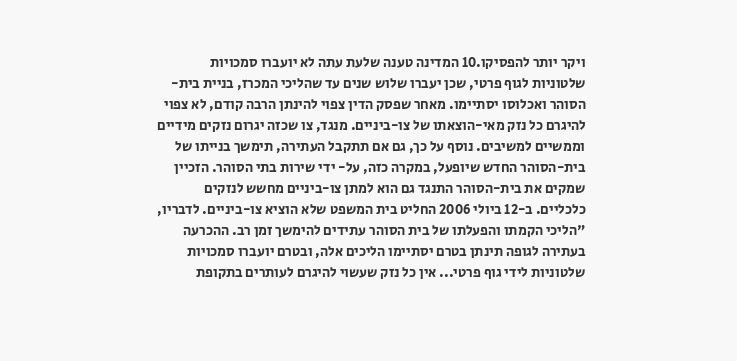ויקר יותר להפסיקו.10 המדינה טענה שלעת עתה לא יועברו סמכויות שלטוניות לגוף פרטי, שכן יעברו שלוש שנים עד שהליכי המכרז, בניית בית-הסוהר ואכלוסו יסתיימו. מאחר שפסק הדין צפוי להינתן הרבה קודם, לא צפוי להיגרם כל נזק מאי-הוצאתו של צו-ביניים. מנגד, צו שכזה יגרום נזקים מידיים וממשיים למשיבים. נוסף על כך, גם אם תתקבל העתירה, תימשך בנייתו של בית-הסוהר החדש שיופעל, במקרה כזה, על- ידי שירות בתי הסוהר. הזכיין שמקים את בית-הסוהר התנגד גם הוא למתן צו-ביניים מחשש לנזקים כלכליים. ב-12 ביולי 2006 החליט בית המשפט שלא הוציא צו-ביניים. לדבריו, "הליכי הקמתו והפעלתו של בית הסוהר עתידים להימשך זמן רב. ההכרעה בעתירה לגופה תינתן בטרם יסתיימו הליכים אלה, ובטרם יועברו סמכויות שלטוניות לידי גוף פרטי... אין כל נזק שעשוי להיגרם לעותרים בתקופת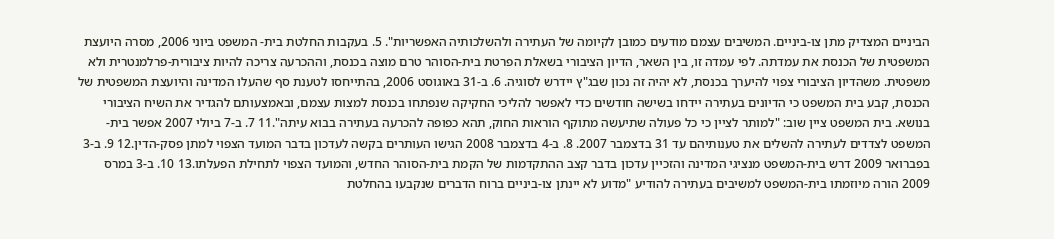הביניים המצדיק מתן צו-ביניים. המשיבים עצמם מודעים כמובן לקיומה של העתירה ולהשלכותיה האפשריות". 5. בעקבות החלטת בית- המשפט ביוני 2006, מסרה היועצת המשפטית של הכנסת את עמדתה. לפי עמדה זו, בין השאר, הדיון הציבורי בשאלת הפרטת בית-הסוהר טרם מוצה בכנסת, וההכרעה צריכה להיות ציבורית-פרלמנטרית ולא משפטית. משהדיון הציבורי צפוי להיערך בכנסת, לא יהיה זה נכון שבג"ץ יידרש לסוגיה. 6. ב-31 באוגוסט 2006, בהתייחסו לטענת סף שהעלו המדינה והיועצת המשפטית של הכנסת, קבע בית המשפט כי הדיונים בעתירה יידחו בשישה חודשים כדי לאפשר להליכי החקיקה שנפתחו בכנסת למצות עצמם, ובאמצעותם להגדיר את השיח הציבורי בנושא. בית המשפט ציין שוב: "למותר לציין כי כל פעולה שתיעשה מתוקף הוראות החוק, תהא כפופה להכרעה בעתירה בבוא עיתה".11 7. ב-7 ביולי 2007 אפשר בית-המשפט לצדדים לעתירה להשלים את טענותיהם עד 31 בדצמבר 2007. 8. ב-4 בדצמבר 2008 הגישו העותרים בקשה לעדכון בדבר המועד הצפוי למתן פסק-הדין.12 9. ב-3 בפברואר 2009 דרש בית-המשפט מנציגי המדינה והזכיין עדכון בדבר קצב ההתקדמות של הקמת בית-הסוהר החדש, והמועד הצפוי לתחילת הפעלתו.13 10. ב-3 במרס 2009 הורה מיוזמתו בית-המשפט למשיבים בעתירה להודיע "מדוע לא יינתן צו-ביניים ברוח הדברים שנקבעו בהחלטת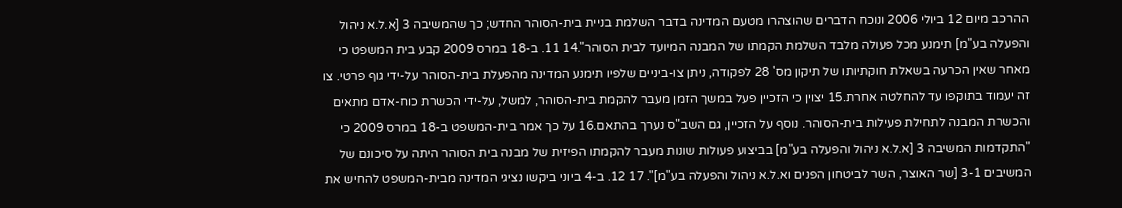ההרכב מיום 12 ביולי 2006 ונוכח הדברים שהוצהרו מטעם המדינה בדבר השלמת בניית בית-הסוהר החדש; כך שהמשיבה 3 [א.ל.א ניהול והפעלה בע"מ] תימנע מכל פעולה מלבד השלמת הקמתו של המבנה המיועד לבית הסוהר".14 11. ב-18 במרס 2009 קבע בית המשפט כי מאחר שאין הכרעה בשאלת חוקתיותו של תיקון מס' 28 לפקודה, ניתן צו-ביניים שלפיו תימנע המדינה מהפעלת בית-הסוהר על-ידי גוף פרטי. צו זה יעמוד בתוקפו עד להחלטה אחרת.15 יצוין כי הזכיין פעל במשך הזמן מעבר להקמת בית-הסוהר, למשל, על-ידי הכשרת כוח-אדם מתאים והכשרת המבנה לתחילת פעילות בית-הסוהר. נוסף על הזכיין, גם השב"ס נערך בהתאם.16 על כך אמר בית-המשפט ב-18 במרס 2009 כי "התקדמות המשיבה 3 [א.ל.א ניהול והפעלה בע"מ] בביצוע פעולות שונות מעבר להקמתו הפיזית של מבנה בית הסוהר היתה על סיכונם של המשיבים 3-1 [שר האוצר, השר לביטחון הפנים וא.ל.א ניהול והפעלה בע"מ]". 17 12. ב-4 ביוני ביקשו נציגי המדינה מבית-המשפט להחיש את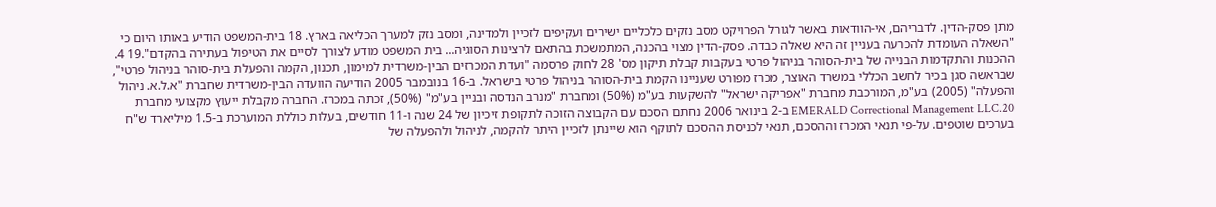מתן פסק-הדין. לדבריהם, אי-הוודאות באשר לגורל הפרויקט מסב נזקים כלכליים ישירים ועקיפים לזכיין ולמדינה, ומסב נזק למערך הכליאה בארץ. 18 בית-המשפט הודיע באותו היום כי "השאלה העומדת להכרעה בעניין זה היא שאלה כבדה. פסק-הדין מצוי בהכנה, המתמשכת בהתאם לרצינות הסוגיה... בית המשפט מודע לצורך לסיים את הטיפול בעתירה בהקדם".19 4. ההכנות והתקדמות הבנייה של בית-הסוהר בניהול פרטי בעקבות קבלת תיקון מס' 28 לחוק פרסמה "ועדת המכרזים הבין-משרדית למימון, תכנון, הקמה והפעלת בית-סוהר בניהול פרטי", שבראשה סגן בכיר לחשב הכללי במשרד האוצר, מכרז מפורט שעניינו הקמת בית-הסוהר בניהול פרטי בישראל. ב-16 בנובמבר 2005 הודיעה הוועדה הבין-משרדית שחברת "א.ל.א. ניהול והפעלה" (2005) בע"מ, המורכבת מחברת "אפריקה ישראל" להשקעות בע"מ (50%) ומחברת "מנרב הנדסה ובניין בע"מ" (50%), זכתה במכרז. החברה מקבלת ייעוץ מקצועי מחברת EMERALD Correctional Management LLC.20 ב-2 בינואר 2006 נחתם הסכם עם הקבוצה הזוכה לתקופת זיכיון של 24 שנה ו-11 חודשים, בעלות כוללת המוערכת ב-1.5 מיליארד ש"ח בערכים שוטפים. על-פי תנאי המכרז וההסכם, תנאי לכניסת ההסכם לתוקף הוא שיינתן לזכיין היתר להקמה, לניהול ולהפעלה של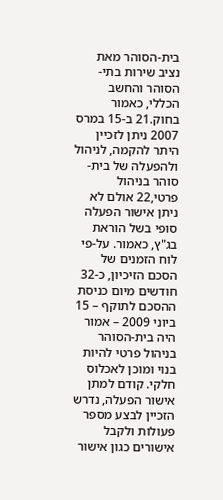בית-הסוהר מאת נציב שירות בתי-הסוהר והחשב הכללי, כאמור בחוק.21 ב-15 במרס 2007 ניתן לזכיין היתר להקמה, לניהול ולהפעלה של בית-סוהר בניהול פרטי,22 אולם לא ניתן אישור הפעלה סופי בשל הוראת בג"ץ, כאמור. על-פי לוח הזמנים של הסכם הזיכיון, כ-32 חודשים מיום כניסת ההסכם לתוקף – 15 ביוני 2009 – אמור היה בית-הסוהר בניהול פרטי להיות בנוי ומוכן לאכלוס חלקי. קודם למתן אישור הפעלה, נדרש הזכיין לבצע מספר פעולות ולקבל אישורים כגון אישור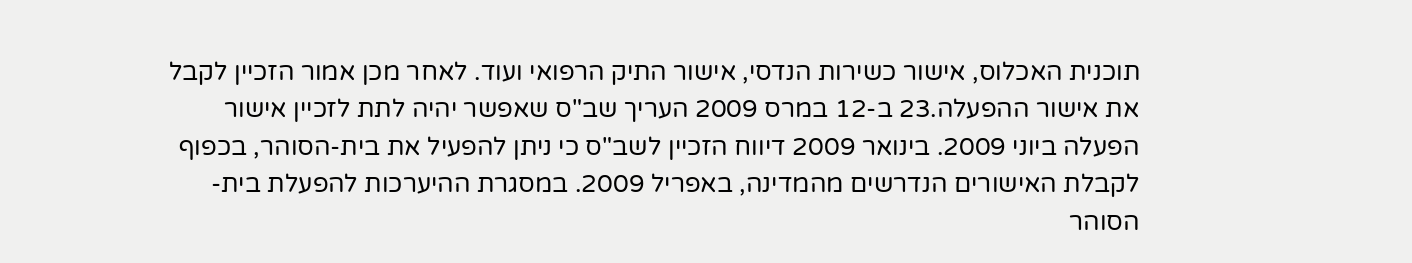תוכנית האכלוס, אישור כשירות הנדסי, אישור התיק הרפואי ועוד. לאחר מכן אמור הזכיין לקבל את אישור ההפעלה.23 ב-12 במרס 2009 העריך שב"ס שאפשר יהיה לתת לזכיין אישור הפעלה ביוני 2009. בינואר 2009 דיווח הזכיין לשב"ס כי ניתן להפעיל את בית-הסוהר, בכפוף לקבלת האישורים הנדרשים מהמדינה, באפריל 2009. במסגרת ההיערכות להפעלת בית-הסוהר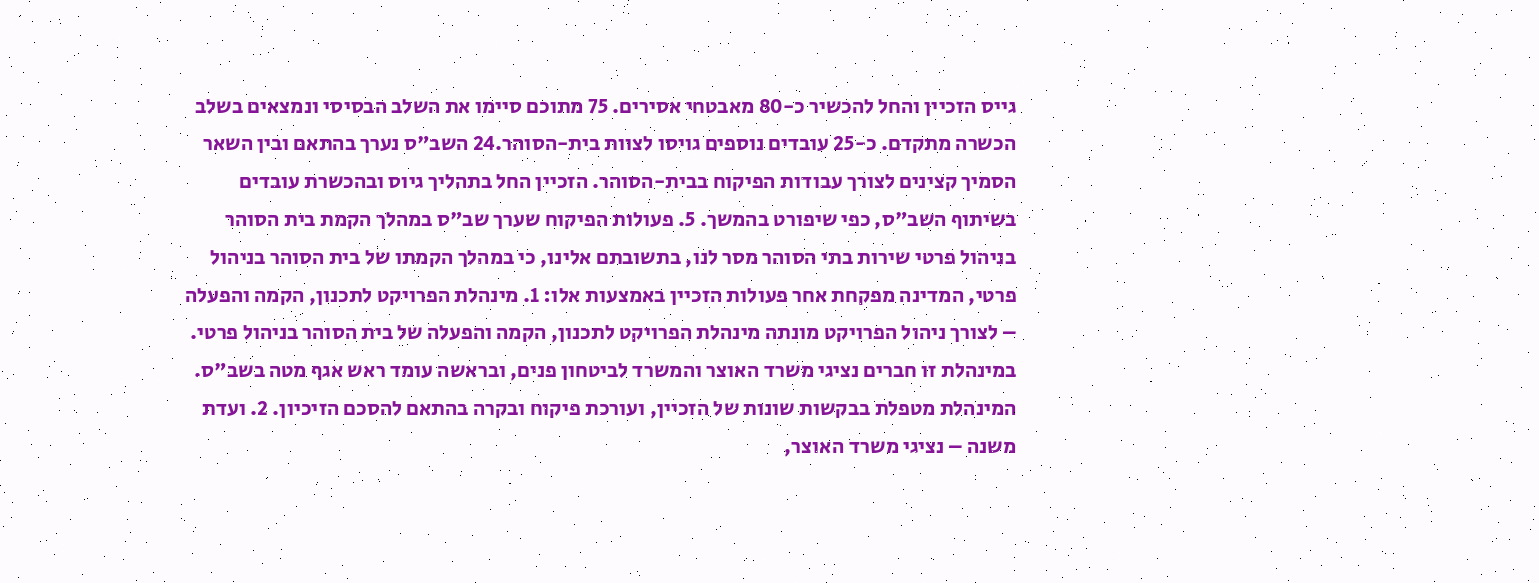גייס הזכיין והחל להכשיר כ-80 מאבטחי אסירים. 75 מתוכם סיימו את השלב הבסיסי ונמצאים בשלב הכשרה מתקדם. כ-25 עובדים נוספים גויסו לצוות בית-הסוהר.24 השב"ס נערך בהתאם ובין השאר הסמיך קצינים לצורך עבודות הפיקוח בבית-הסוהר. הזכיין החל בתהליך גיוס ובהכשרת עובדים בשיתוף השב"ס, כפי שיפורט בהמשך. 5. פעולות הפיקוח שערך שב"ס במהלך הקמת בית הסוהר בניהול פרטי שירות בתי הסוהר מסר לנו, בתשובתם אלינו, כי במהלך הקמתו של בית הסוהר בניהול פרטי, המדינה מפקחת אחר פעולות הזכיין באמצעות אלו: 1. מינהלת הפרויקט לתכנון, הקמה והפעלה – לצורך ניהול הפרויקט מונתה מינהלת הפרויקט לתכנון, הקמה והפעלה של בית הסוהר בניהול פרטי. במינהלת זו חברים נציגי משרד האוצר והמשרד לביטחון פנים, ובראשה עומד ראש אגף מטה בשב"ס. המינהלת מטפלת בבקשות שונות של הזכיין, ועורכת פיקוח ובקרה בהתאם להסכם הזיכיון. 2. ועדת משנה – נציגי משרד האוצר,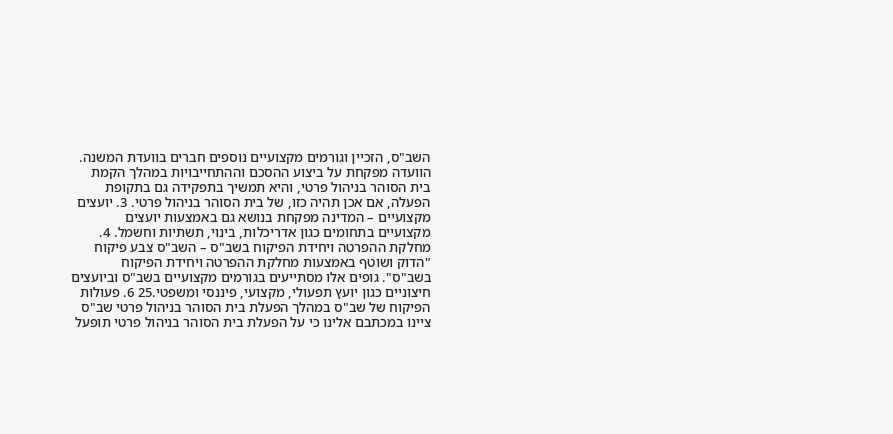השב"ס, הזכיין וגורמים מקצועיים נוספים חברים בוועדת המשנה. הוועדה מפקחת על ביצוע ההסכם וההתחייבויות במהלך הקמת בית הסוהר בניהול פרטי, והיא תמשיך בתפקידה גם בתקופת הפעלה, אם אכן תהיה כזו, של בית הסוהר בניהול פרטי. 3. יועצים מקצועיים – המדינה מפקחת בנושא גם באמצעות יועצים מקצועיים בתחומים כגון אדריכלות, בינוי, תשתיות וחשמל. 4. מחלקת ההפרטה ויחידת הפיקוח בשב"ס – השב"ס צבע פיקוח "הדוק ושוטף באמצעות מחלקת ההפרטה ויחידת הפיקוח בשב"ס". גופים אלו מסתייעים בגורמים מקצועיים בשב"ס וביועצים חיצוניים כגון יועץ תפעולי, מקצועי, פיננסי ומשפטי.25 6. פעולות הפיקוח של שב"ס במהלך הפעלת בית הסוהר בניהול פרטי שב"ס ציינו במכתבם אלינו כי על הפעלת בית הסוהר בניהול פרטי תופעל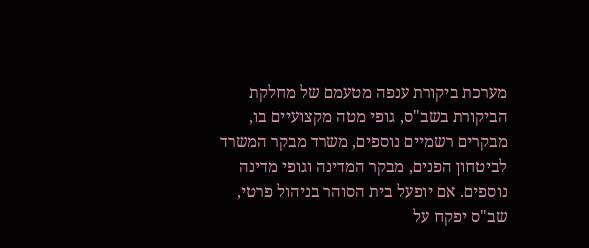מערכת ביקורת ענפה מטעמם של מחלקת הביקורת בשב"ס, גופי מטה מקצועיים בו, מבקרים רשמיים נוספים, משרד מבקר המשרד לביטחון הפנים, מבקר המדינה וגופי מדינה נוספים. אם יופעל בית הסוהר בניהול פרטי, שב"ס יפקח על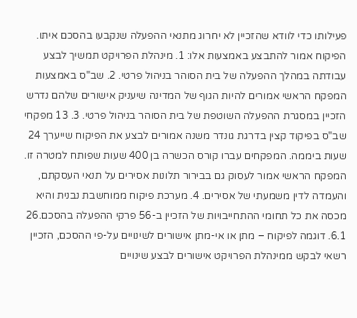פעילותו כדי לוודא שהזכיין לא יחרוג מתנאי ההפעלה שנקבעו בהסכם איתו. הפיקוח אמור להתבצע באמצעות אלו: 1. מינהלת הפרויקט תמשיך לבצע עבודתה במהלך ההפעלה של בית הסוהר בניהול פרטי. 2. שב"ס באמצעות המפקח הראשי אמורים להיות הגוף של המדינה שיעניק אישורים שלהם נדרש הזכיין במסגרת ההפעלה השוטפת של בית הסוהר בניהול פרטי. 3. 13 מפקחי שב"ס בפיקוד קצין בדרגת גונדר משנה אמורים לבצע את הפיקוח שייערך 24 שעות ביממה. המפקחים עברו קורס הכשרה בן 400 שעות שפותח למטרה זו. המפקח הראשי אמור לעסוק גם בבירור תלונות אסירים על תנאי העסקתם, והעמדה לדין משמעתי של אסירים. 4. מערכת פיקוח ממוחשבת נבנית והיא מכסה את כל תחומי ההתחייבויות של הזכיין ב-56 פרקי ההפעלה בהסכם.26 6.1. דוגמה לפיקוח – מתן או אי-מתן אישורים לשינויים על-פי ההסכם, הזכיין רשאי לבקש ממינהלת הפרויקט אישורים לבצע שינויים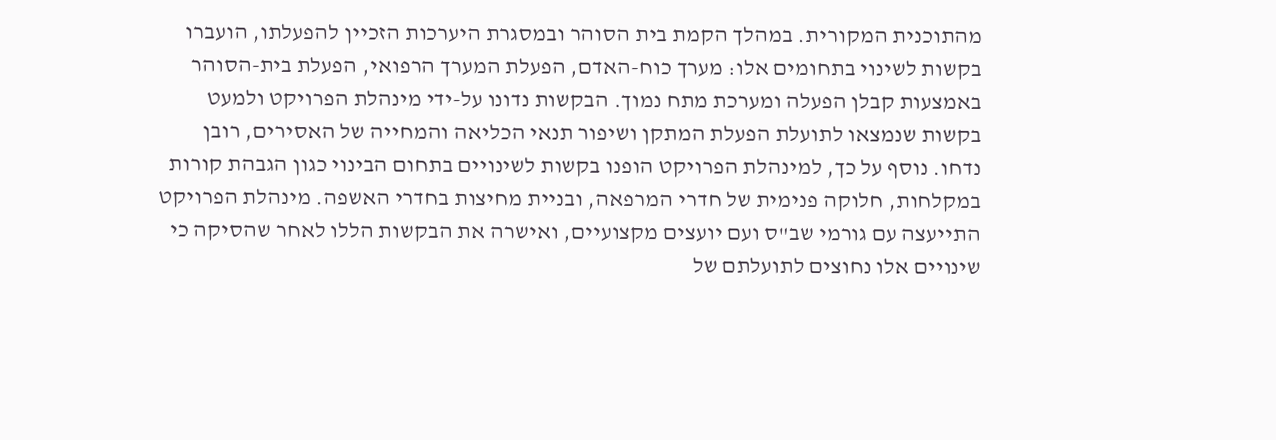מהתוכנית המקורית. במהלך הקמת בית הסוהר ובמסגרת היערכות הזכיין להפעלתו, הועברו בקשות לשינוי בתחומים אלו: מערך כוח-האדם, הפעלת המערך הרפואי, הפעלת בית-הסוהר באמצעות קבלן הפעלה ומערכת מתח נמוך. הבקשות נדונו על-ידי מינהלת הפרויקט ולמעט בקשות שנמצאו לתועלת הפעלת המתקן ושיפור תנאי הכליאה והמחייה של האסירים, רובן נדחו. נוסף על כך, למינהלת הפרויקט הופנו בקשות לשינויים בתחום הבינוי כגון הגבהת קורות במקלחות, חלוקה פנימית של חדרי המרפאה, ובניית מחיצות בחדרי האשפה. מינהלת הפרויקט התייעצה עם גורמי שב"ס ועם יועצים מקצועיים, ואישרה את הבקשות הללו לאחר שהסיקה כי שינויים אלו נחוצים לתועלתם של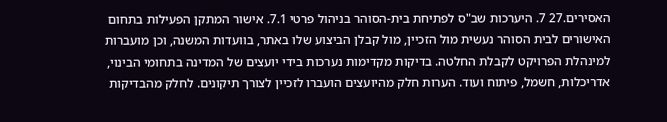האסירים.27 7. היערכות שב"ס לפתיחת בית-הסוהר בניהול פרטי 7.1. אישור המתקן הפעילות בתחום האישורים לבית הסוהר נעשית מול הזכיין, מול קבלן הביצוע שלו באתר, בוועדות המשנה, וכן מועברות למינהלת הפרויקט לקבלת החלטה. בדיקות מקדימות נערכות בידי יועצים של המדינה בתחומי הבינוי, אדריכלות, חשמל, פיתוח ועוד. הערות חלק מהיועצים הועברו לזכיין לצורך תיקונים. לחלק מהבדיקות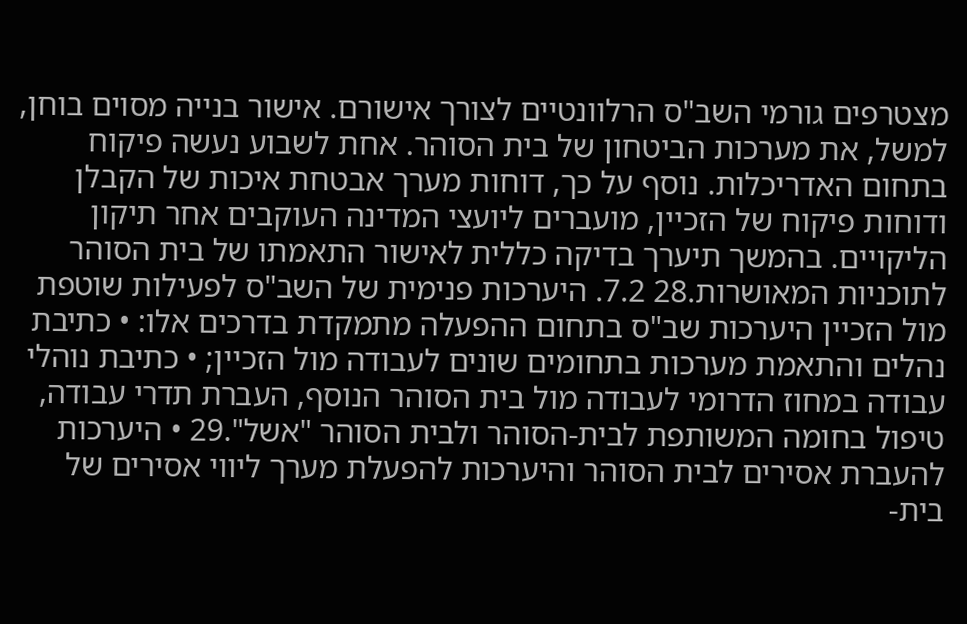מצטרפים גורמי השב"ס הרלוונטיים לצורך אישורם. אישור בנייה מסוים בוחן, למשל, את מערכות הביטחון של בית הסוהר. אחת לשבוע נעשה פיקוח בתחום האדריכלות. נוסף על כך, דוחות מערך אבטחת איכות של הקבלן ודוחות פיקוח של הזכיין, מועברים ליועצי המדינה העוקבים אחר תיקון הליקויים. בהמשך תיערך בדיקה כללית לאישור התאמתו של בית הסוהר לתוכניות המאושרות.28 7.2. היערכות פנימית של השב"ס לפעילות שוטפת מול הזכיין היערכות שב"ס בתחום ההפעלה מתמקדת בדרכים אלו: • כתיבת נהלים והתאמת מערכות בתחומים שונים לעבודה מול הזכיין; • כתיבת נוהלי עבודה במחוז הדרומי לעבודה מול בית הסוהר הנוסף, העברת תדרי עבודה, טיפול בחומה המשותפת לבית-הסוהר ולבית הסוהר "אשל".29 • היערכות להעברת אסירים לבית הסוהר והיערכות להפעלת מערך ליווי אסירים של בית-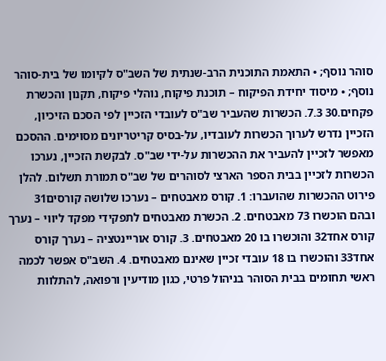סוהר נוסף; • התאמת התוכנית הרב-שנתית של השב"ס לקיומו של בית-סוהר נוסף; • מיסוד יחידת הפיקוח – תוכנת פיקוח, נוהלי פיקוח, תקנון והכשרת פקחים.30 7.3. הכשרות שהעביר שב"ס לעובדי הזכיין לפי הסכם הזיכיון, הזכיין נדרש לערוך הכשרות לעובדיו, על-בסיס קריטריונים מסוימים. ההסכם מאפשר לזכיין להעביר את ההכשרות על-ידי שב"ס. לבקשת הזכיין, נערכו הכשרות לזכיין בבית הספר הארצי לסוהרים של שב"ס תמורת תשלום. להלן פירוט ההכשרות שהועברו: 1. קורס מאבטחים – נערכו שלושה קורסים31 ובהם הוכשרו 73 מאבטחים. 2. הכשרת מאבטחים לתפקידי מפקד ליווי – נערך קורס אחד32 והוכשרו בו 20 מאבטחים. 3. קורס אוריינטציה – נערך קורס אחד33 והוכשרו בו 18 עובדי זכיין שאינם מאבטחים. 4. השב"ס אפשר לכמה ראשי תחומים בבית הסוהר בניהול פרטי, כגון מודיעין ורפואה, להתלוות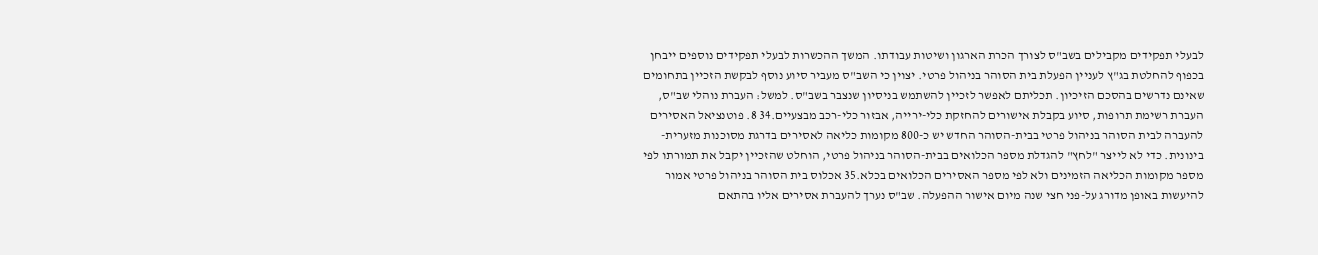לבעלי תפקידים מקבילים בשב"ס לצורך הכרת הארגון ושיטות עבודתו. המשך ההכשרות לבעלי תפקידים נוספים ייבחן בכפוף להחלטת בג"ץ לעניין הפעלת בית הסוהר בניהול פרטי. יצוין כי השב"ס מעביר סיוע נוסף לבקשת הזכיין בתחומים שאינם נדרשים בהסכם הזיכיון. תכליתם לאפשר לזכיין להשתמש בניסיון שנצבר בשב"ס. למשל: העברת נוהלי שב"ס, העברת רשימת תרופות, סיוע בקבלת אישורים להחזקת כלי-ירייה, אבזור כלי-רכב מבצעיים.34 8. פוטנציאל האסירים להעברה לבית הסוהר בניהול פרטי בבית-הסוהר החדש יש כ-800 מקומות כליאה לאסירים בדרגת מסוכנות מזערית-בינונית. כדי לא לייצר "לחץ" להגדלת מספר הכלואים בבית-הסוהר בניהול פרטי, הוחלט שהזכיין יקבל את תמורתו לפי מספר מקומות הכליאה הזמינים ולא לפי מספר האסירים הכלואים בכלא.35 אכלוס בית הסוהר בניהול פרטי אמור להיעשות באופן מדורג על-פני חצי שנה מיום אישור ההפעלה. שב"ס נערך להעברת אסירים אליו בהתאם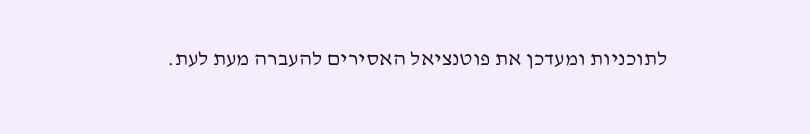לתוכניות ומעדכן את פוטנציאל האסירים להעברה מעת לעת.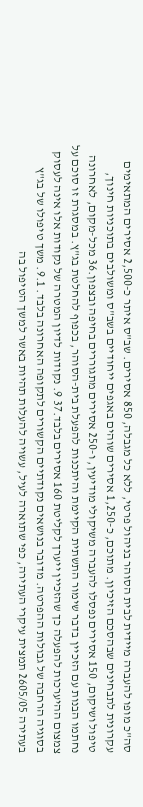סה"כ מופו להעברה מיידית לבית הסוהר בניהול פרטי, ללא כל מגבלה, 850 אסירים. שב"ס איתר כ-2,500 אסירים המתאימים עקרונית לתבחינים שבהסכם הזיכיון. מתוכם, כ-1,250 אסירים שוהים באגפים ייחודיים בשב"ס ומשולבים בתוכניות חינוך, טיפול ושיקום, 150 אסירים נפסלו להעברה משיקולי מודיעין, ו-250 אסירים מתגוררים בחיפה ובצפון.36 מכל-מקום, לאחרונה נחתמו הבנות עם הזכיין בדבר שימור התשתית הקיימת והיתכנות להפעלת בית-הסוהר, בכפוף להחלטת בג"ץ. במסגרת זו סוכם על צמצום ההיערכות להפעלה כך שהזכיין ייערך לקליטת 160 אסירים בלבד.37 9. נקודות לדיון המטרה של נקודות אלו אינה לעסוק בסוגיה הרחבה של גבולות ההפרטה. מדובר בנושאים נקודתיים הקשורים לתקופה האחרונה בלבד. 9.1. משך טיפולו של בג"ץ בעתירה 2605/05 תמצית עיקרי העתירה, כפי שתוארה לעיל, עשויה להעלות תהיות באשר למשך הטיפול בה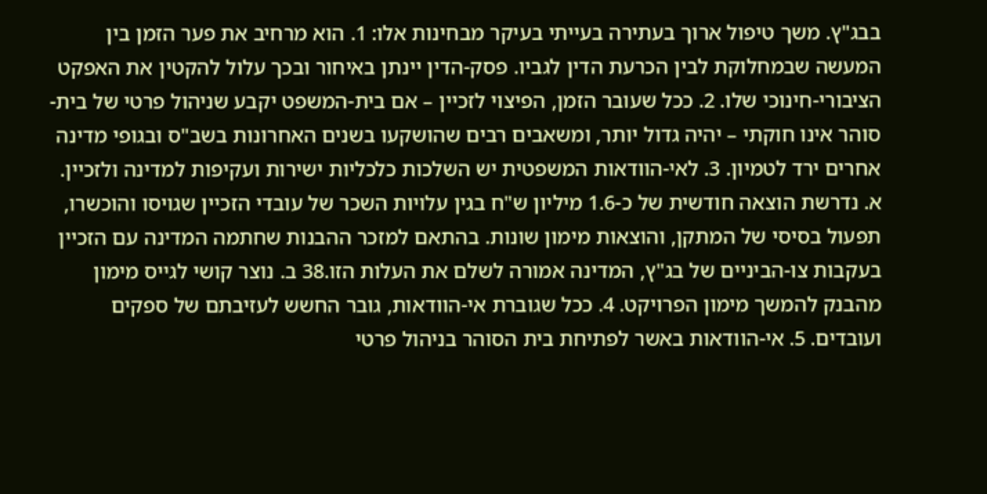בבג"ץ. משך טיפול ארוך בעתירה בעייתי בעיקר מבחינות אלו: 1. הוא מרחיב את פער הזמן בין המעשה שבמחלוקת לבין הכרעת הדין לגביו. פסק-הדין יינתן באיחור ובכך עלול להקטין את האפקט הציבורי-חינוכי שלו. 2. ככל שעובר הזמן, הפיצוי לזכיין – אם בית-המשפט יקבע שניהול פרטי של בית-סוהר אינו חוקתי – יהיה גדול יותר, ומשאבים רבים שהושקעו בשנים האחרונות בשב"ס ובגופי מדינה אחרים ירד לטמיון. 3. לאי-הוודאות המשפטית יש השלכות כלכליות ישירות ועקיפות למדינה ולזכיין. א. נדרשת הוצאה חודשית של כ-1.6 מיליון ש"ח בגין עלויות השכר של עובדי הזכיין שגויסו והוכשרו, תפעול בסיסי של המתקן, והוצאות מימון שונות. בהתאם למזכר ההבנות שחתמה המדינה עם הזכיין בעקבות צו-הביניים של בג"ץ, המדינה אמורה לשלם את העלות הזו.38 ב. נוצר קושי לגייס מימון מהבנק להמשך מימון הפרויקט. 4. ככל שגוברת אי-הוודאות, גובר החשש לעזיבתם של ספקים ועובדים. 5. אי-הוודאות באשר לפתיחת בית הסוהר בניהול פרטי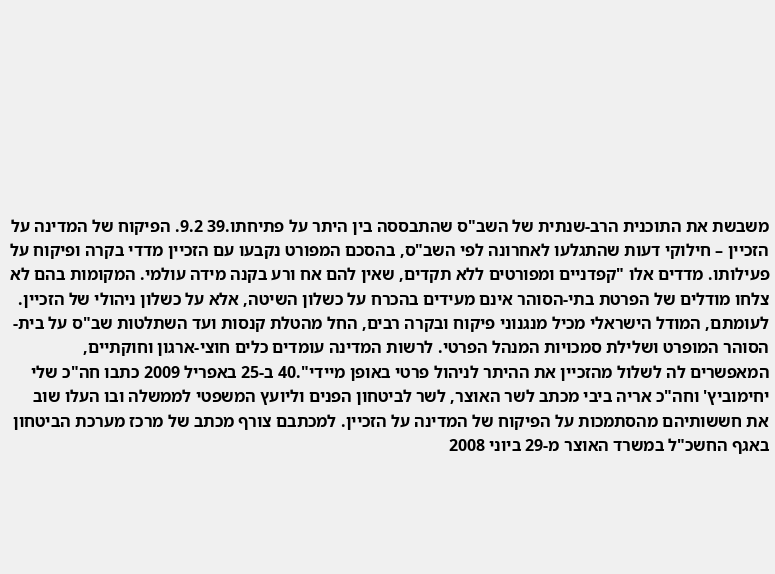משבשת את התוכנית הרב-שנתית של השב"ס שהתבססה בין היתר על פתיחתו.39 9.2. הפיקוח של המדינה על הזכיין – חילוקי דעות שהתגלעו לאחרונה לפי השב"ס, בהסכם המפורט נקבעו עם הזכיין מדדי בקרה ופיקוח על פעילותו. מדדים אלו "קפדניים ומפורטים ללא תקדים, שאין להם אח ורע בקנה מידה עולמי. המקומות בהם לא צלחו מודלים של הפרטת בתי-הסוהר אינם מעידים בהכרח על כשלון השיטה, אלא על כשלון ניהולי של הזכיין. לעומתם, המודל הישראלי מכיל מנגנוני פיקוח ובקרה רבים, החל מהטלת קנסות ועד השתלטות שב"ס על בית-הסוהר המופרט ושלילת סמכויות המנהל הפרטי. לרשות המדינה עומדים כלים חוצי-ארגון וחוקתיים, המאפשרים לה לשלול מהזכיין את ההיתר לניהול פרטי באופן מיידי".40 ב-25 באפריל 2009 כתבו חה"כ שלי יחימוביץ' וחה"כ אריה ביבי מכתב לשר האוצר, לשר לביטחון הפנים וליועץ המשפטי לממשלה ובו העלו שוב את חששותיהם מהסתמכות על הפיקוח של המדינה על הזכיין. למכתבם צורף מכתב של מרכז מערכת הביטחון באגף החשכ"ל במשרד האוצר מ-29 ביוני 2008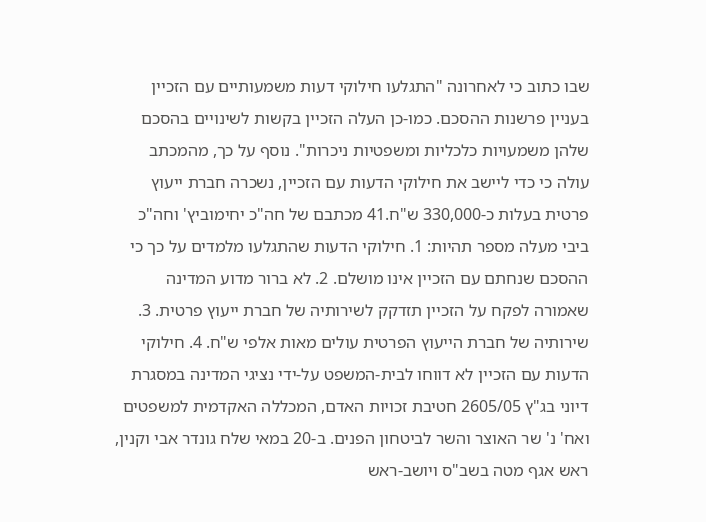שבו כתוב כי לאחרונה "התגלעו חילוקי דעות משמעותיים עם הזכיין בעניין פרשנות ההסכם. כמו-כן העלה הזכיין בקשות לשינויים בהסכם שלהן משמעויות כלכליות ומשפטיות ניכרות". נוסף על כך, מהמכתב עולה כי כדי ליישב את חילוקי הדעות עם הזכיין, נשכרה חברת ייעוץ פרטית בעלות כ-330,000 ש"ח.41 מכתבם של חה"כ יחימוביץ' וחה"כ ביבי מעלה מספר תהיות: 1. חילוקי הדעות שהתגלעו מלמדים על כך כי ההסכם שנחתם עם הזכיין אינו מושלם. 2. לא ברור מדוע המדינה שאמורה לפקח על הזכיין תזדקק לשירותיה של חברת ייעוץ פרטית. 3. שירותיה של חברת הייעוץ הפרטית עולים מאות אלפי ש"ח. 4. חילוקי הדעות עם הזכיין לא דווחו לבית-המשפט על-ידי נציגי המדינה במסגרת דיוני בג"ץ 2605/05 חטיבת זכויות האדם, המכללה האקדמית למשפטים ואח' נ' שר האוצר והשר לביטחון הפנים. ב-20 במאי שלח גונדר אבי וקנין, ראש אגף מטה בשב"ס ויושב-ראש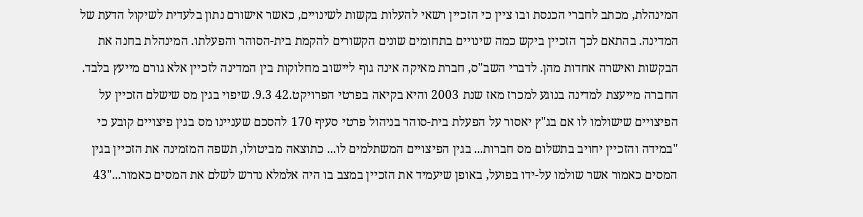המינהלת, מכתב לחברי הכנסת ובו ציין כי הזכיין רשאי להעלות בקשות לשינויים, כאשר אישורם נתון בלעדית לשיקול הדעת של המדינה. בהתאם לכך הזכיין ביקש כמה שינויים בתחומים שונים הקשורים להקמת בית-הסוהר והפעלתו. המינהלת בחנה את הבקשות ואישרה אחדות מהן. לדברי השב"ס, חברת מאיקה אינה גוף ליישוב מחלוקות בין המדינה לזכיין אלא גורם מייעץ בלבד. החברה מייעצת למדינה בנוגע למכרז מאז שנת 2003 והיא בקיאה בפרטי הפרויקט.42 9.3. שיפוי בגין מס שישלם הזכיין על הפיצויים שישולמו לו אם בג"ץ יאסור על הפעלת בית-סוהר בניהול פרטי סעיף 170 להסכם שעניינו מס בגין פיצויים קובע כי "במידה והזכיין יחויב בתשלום מס חברות... בגין הפיצויים המשתלמים לו... כתוצאה מביטולו, תשפה המזמינה את הזכיין בגין המסים כאמור אשר שולמו על-ידו בפועל, באופן שיעמיד את הזכיין במצב בו היה אלמלא נדרש לשלם את המסים כאמור..."43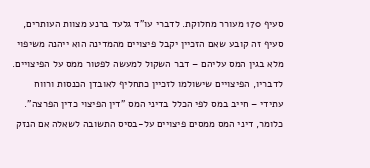סעיף 170 מעורר מחלוקת. לדברי עו"ד גלעד ברנע מצוות העותרים, סעיף זה קובע שאם הזכיין יקבל פיצויים מהמדינה הוא ייהנה משיפוי מלא בגין המס עליהם – דבר השקול למעשה לפטור ממס על הפיצויים. לדבריו, הפיצויים שישולמו לזכיין כתחליף לאובדן הכנסות ורווח עתידי – חייב במס לפי הכלל בדיני המס "דין הפיצוי כדין הפרצה". כלומר, דיני המס ממסים פיצויים על-בסיס התשובה לשאלה אם הנזק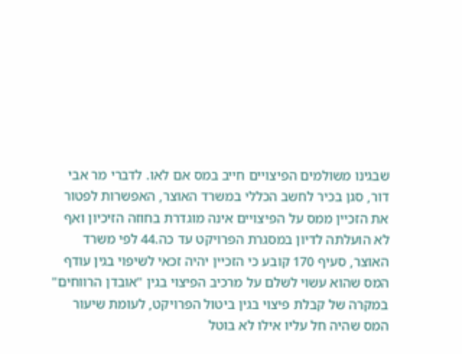שבגינו משולמים הפיצויים חייב במס אם לאו. לדברי מר אבי דור, סגן בכיר לחשב הכללי במשרד האוצר, האפשרות לפטור את הזכיין ממס על הפיצויים אינה מוגדרת בחוזה הזיכיון ואף לא הועלתה לדיון במסגרת הפרויקט עד כה.44 לפי משרד האוצר, סעיף 170 קובע כי הזכיין יהיה זכאי לשיפוי בגין עודף המס שהוא עשוי לשלם על מרכיב הפיצוי בגין "אובדן הרווחים" במקרה של קבלת פיצוי בגין ביטול הפרויקט, לעומת שיעור המס שהיה חל עליו אילו לא בוטל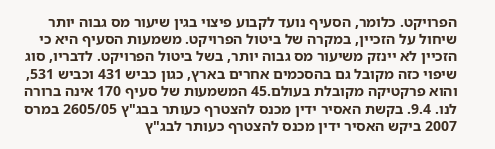הפרויקט. כלומר, הסעיף נועד לקבוע פיצוי בגין שיעור מס גבוה יותר שיחול על הזכיין, במקרה של ביטול הפרויקט. משמעות הסעיף היא כי הזכיין לא יינזק משיעור מס גבוה יותר, בשל ביטול הפרויקט. לדבריו, סוג שיפוי כזה מקובל גם בהסכמים אחרים בארץ, כגון כביש 431 וכביש 531, והוא פרקטיקה מקובלת בעולם.45 המשמעות של סעיף 170 אינה ברורה לנו. 9.4. בקשת האסיר ידין מכנס להצטרף כעותר בבג"ץ 2605/05 במרס 2007 ביקש האסיר ידין מכנס להצטרף כעותר לבג"ץ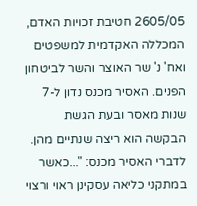2605/05 חטיבת זכויות האדם, המכללה האקדמית למשפטים ואח' נ' שר האוצר והשר לביטחון הפנים. האסיר מכנס נדון ל-7 שנות מאסר ובעת הגשת הבקשה הוא ריצה שנתיים מהן. לדברי האסיר מכנס: "...כאשר במתקני כליאה עסקינן ראוי ורצוי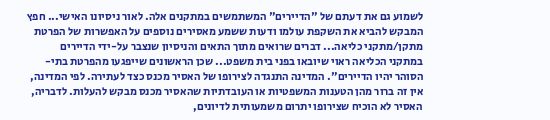לשמוע גם את דעתם של "הדיירים" המשתמשים במתקנים אלה. לאור ניסיונו האישי... חפץ המבקש להביא את השקפת עולמו ודעות ששמע מאסירים נוספים על האפשרות של הפרטת מתקן/מתקני כליאה... דברים שרואים מתוך התאים והניסיון שנצבר על-ידי הדיירים במתקני הכליאה ראוי שיובאו בפני בית משפט... שכן הראשונים שייפגעו מהפרטת בתי-הסוהר יהיו הדיירים". המדינה התנגדה לצירופו של האסיר מכנס כצד לעתירה. לפי המדינה, אין זה ברור מהן הטענות המשפטיות או העובדתיות שהאסיר מכנס מבקש להעלות. לדבריה, האסיר לא הוכיח שצירופו יתרום משמעותית לדיונים,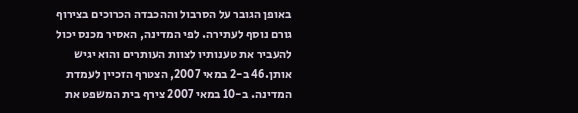באופן הגובר על הסרבול וההכבדה הכרוכים בצירוף גורם נוסף לעתירה. לפי המדינה, האסיר מכנס יכול להעביר את טענותיו לצוות העותרים והוא יגיש אותן.46 ב-2 במאי 2007, הצטרף הזכיין לעמדת המדינה. ב-10 במאי 2007 צירף בית המשפט את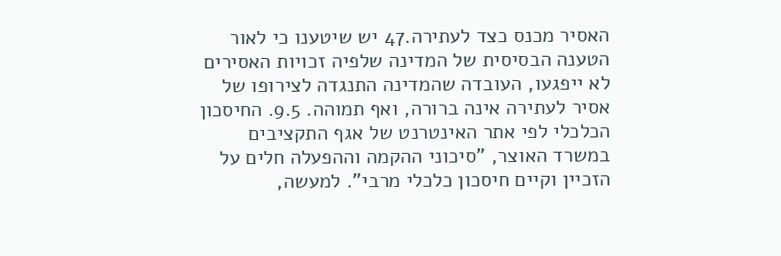האסיר מכנס כצד לעתירה.47 יש שיטענו כי לאור הטענה הבסיסית של המדינה שלפיה זכויות האסירים לא ייפגעו, העובדה שהמדינה התנגדה לצירופו של אסיר לעתירה אינה ברורה, ואף תמוהה. 9.5. החיסכון הכלכלי לפי אתר האינטרנט של אגף התקציבים במשרד האוצר, "סיכוני ההקמה וההפעלה חלים על הזכיין וקיים חיסכון כלכלי מרבי". למעשה,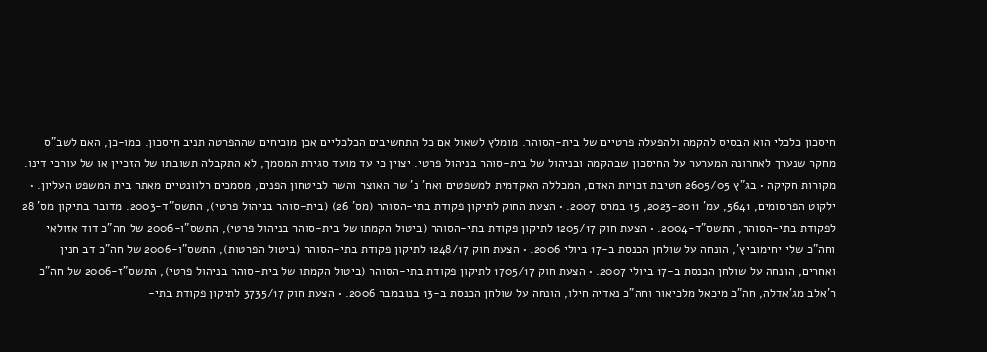חיסכון כלכלי הוא הבסיס להקמה ולהפעלה פרטיים של בית-הסוהר. מומלץ לשאול אם כל התחשיבים הכלכליים אכן מוכיחים שההפרטה תניב חיסכון. כמו-כן, האם לשב"ס מחקר שנערך לאחרונה המערער על החיסכון שבהקמה ובניהול של בית-סוהר בניהול פרטי. יצוין כי עד מועד סגירת המסמך, לא התקבלה תשובתו של הזכיין או של עורכי דינו. מקורות חקיקה • בג"ץ 2605/05 חטיבת זכויות האדם, המכללה האקדמית למשפטים ואח' נ' שר האוצר והשר לביטחון הפנים, מסמכים רלוונטיים מאתר בית המשפט העליון. • ילקוט הפרסומים, 5641, עמ' 2023-2011, 15 במרס 2007. • הצעת החוק לתיקון פקודת בתי-הסוהר (מס' 26) (בית-סוהר בניהול פרטי), התשס"ד-2003. מדובר בתיקון מס' 28 לפקודת בתי-הסוהר, התשס"ד-2004. • הצעת חוק 1205/17 לתיקון פקודת בתי-הסוהר (ביטול הקמתו של בית-סוהר בניהול פרטי), התשס"ו-2006 של חה"כ דוד אזולאי וחה"כ שלי יחימוביץ', הונחה על שולחן הכנסת ב-17 ביולי 2006. • הצעת חוק 1248/17 לתיקון פקודת בתי-הסוהר (ביטול הפרטות), התשס"ו-2006 של חה"כ דב חנין ואחרים, הונחה על שולחן הכנסת ב-17 ביולי 2007. • הצעת חוק 1705/17 לתיקון פקודת בתי-הסוהר (ביטול הקמתו של בית-סוהר בניהול פרטי), התשס"ז-2006 של חה"כ ר'אלב מג'אדלה, חה"כ מיכאל מלכיאור וחה"כ נאדיה חילו, הונחה על שולחן הכנסת ב-13 בנובמבר 2006. • הצעת חוק 3735/17 לתיקון פקודת בתי-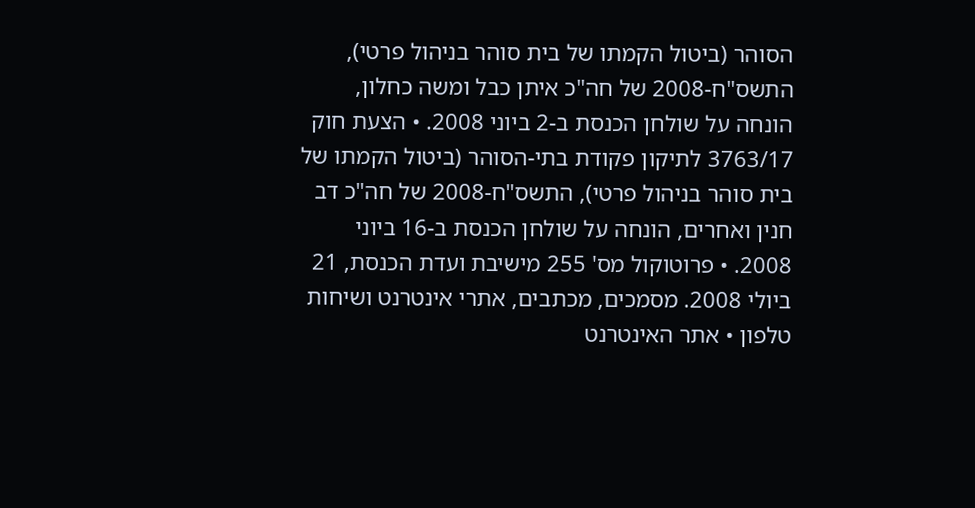הסוהר (ביטול הקמתו של בית סוהר בניהול פרטי), התשס"ח-2008 של חה"כ איתן כבל ומשה כחלון, הונחה על שולחן הכנסת ב-2 ביוני 2008. • הצעת חוק 3763/17 לתיקון פקודת בתי-הסוהר (ביטול הקמתו של בית סוהר בניהול פרטי), התשס"ח-2008 של חה"כ דב חנין ואחרים, הונחה על שולחן הכנסת ב-16 ביוני 2008. • פרוטוקול מס' 255 מישיבת ועדת הכנסת, 21 ביולי 2008. מסמכים, מכתבים, אתרי אינטרנט ושיחות טלפון • אתר האינטרנט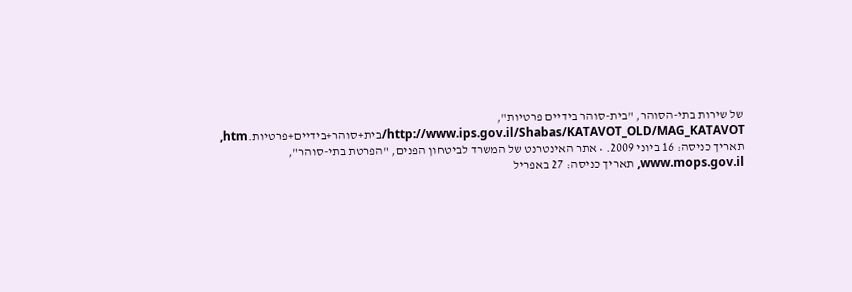של שירות בתי-הסוהר, "בית-סוהר בידיים פרטיות", http://www.ips.gov.il/Shabas/KATAVOT_OLD/MAG_KATAVOT/בית+סוהר+בידיים+פרטיות.htm, תאריך כניסה: 16 ביוני 2009. • אתר האינטרנט של המשרד לביטחון הפנים, "הפרטת בתי-סוהר", www.mops.gov.il, תאריך כניסה: 27 באפריל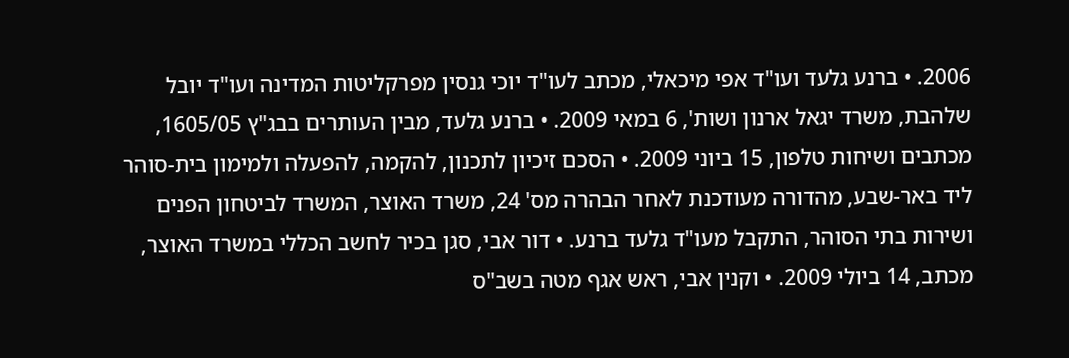2006. • ברנע גלעד ועו"ד אפי מיכאלי, מכתב לעו"ד יוכי גנסין מפרקליטות המדינה ועו"ד יובל שלהבת, משרד יגאל ארנון ושות', 6 במאי 2009. • ברנע גלעד, מבין העותרים בבג"ץ 1605/05, מכתבים ושיחות טלפון, 15 ביוני 2009. • הסכם זיכיון לתכנון, להקמה, להפעלה ולמימון בית-סוהר ליד באר-שבע, מהדורה מעודכנת לאחר הבהרה מס' 24, משרד האוצר, המשרד לביטחון הפנים ושירות בתי הסוהר, התקבל מעו"ד גלעד ברנע. • דור אבי, סגן בכיר לחשב הכללי במשרד האוצר, מכתב, 14 ביולי 2009. • וקנין אבי, ראש אגף מטה בשב"ס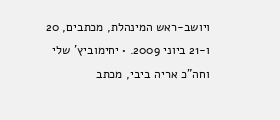ויושב-ראש המינהלת, מכתבים, 20 ו-21 ביוני 2009. • יחימוביץ' שלי וחה"כ אריה ביבי, מכתב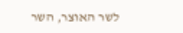לשר האוצר, השר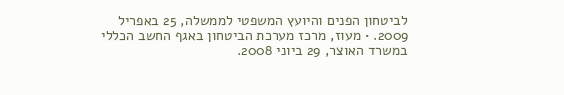לביטחון הפנים והיועץ המשפטי לממשלה, 25 באפריל 2009. • מעוז, מרכז מערכת הביטחון באגף החשב הכללי במשרד האוצר, 29 ביוני 2008.